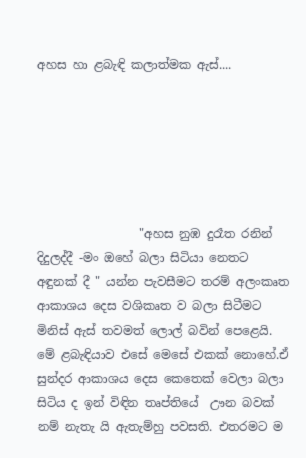අහස හා ළබැඳි කලාත්මක ඇස්....






                 "අහස නුඹ දුරෑත රනින්  දිදුලද්දී -මං ඔහේ බලා සිටියා නෙතට අඳුනක් දී " යන්න පැවසීමට තරම් අලංකෘත ආකාශය දෙස වශිකෘත ව බලා සිටීමට මිනිස් ඇස් තවමත් ලොල් බවින් පෙළෙයි. මේ ළබැඳියාව එසේ මෙසේ එකක් නොහේ.ඒ සුන්දර ආකාශය දෙස කෙතෙක් වෙලා බලා සිටිය ද ඉන් විඳින තෘප්තියේ  ඌන බවක් නම් නැතැ යි ඇතැම්හු පවසති. එතරමට ම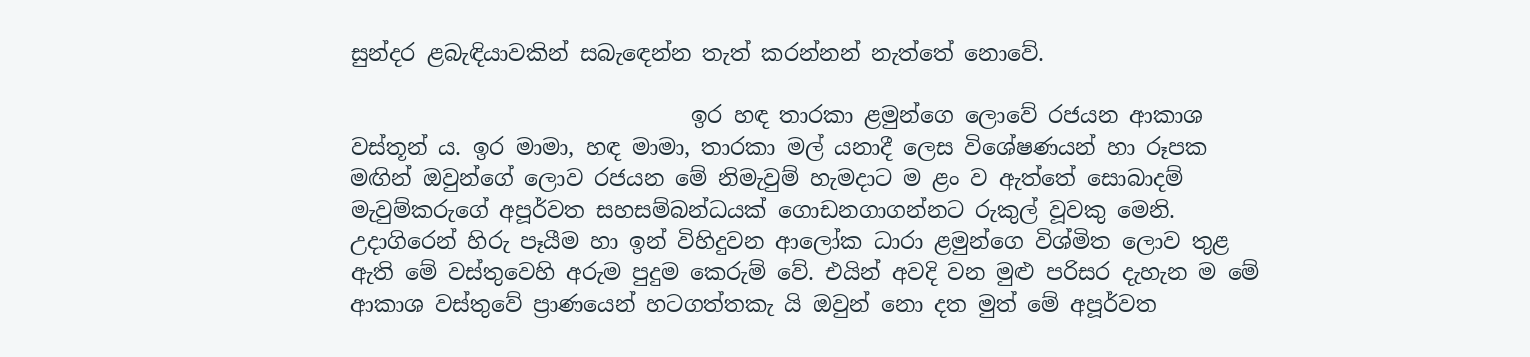සුන්දර ළබැඳියාවකින් සබැඳෙන්න තැත් කරන්නන් නැත්තේ නොවේ.

                               ඉර හඳ තාරකා ළමුන්ගෙ ලොවේ රජයන ආකාශ වස්තූන් ය. ඉර මාමා, හඳ මාමා, තාරකා මල් යනාදී ලෙස විශේෂණයන් හා රූපක මඟින් ඔවුන්ගේ ලොව රජයන මේ නිමැවුම් හැමදාට ම ළං ව ඇත්තේ සොබාදම් මැවුම්කරුගේ අපූර්වත සහසම්බන්ධයක් ගොඩනගාගන්නට රුකුල් වූවකු මෙනි. උදාගිරෙන් හිරු පෑයීම හා ඉන් විහිදුවන ආලෝක ධාරා ළමුන්ගෙ විශ්මිත ලොව තුළ ඇති මේ වස්තුවෙහි අරුම පුදුම කෙරුම් වේ. එයින් අවදි වන මුළු පරිසර දැහැන ම මේ ආකාශ වස්තුවේ ප්‍රාණයෙන් හටගත්තකැ යි ඔවුන් නො දත මුත් මේ අපූර්වත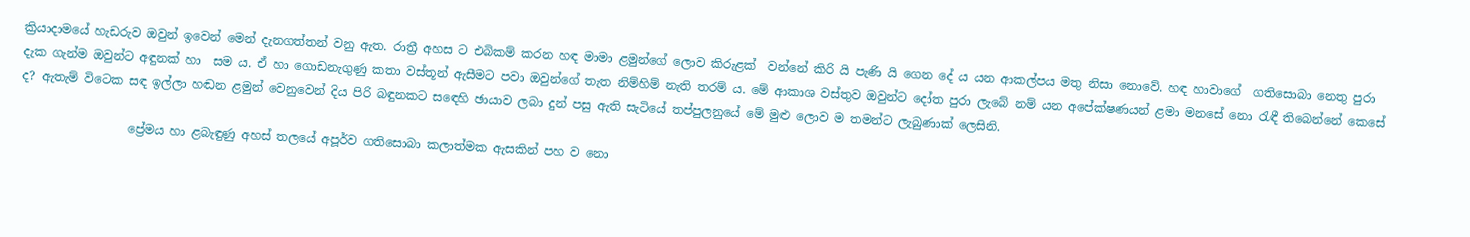ක්‍රියාදාමයේ හැඩරුව ඔවුන් ඉවෙන් මෙන් දැනගත්තන් වනු ඇත. රාත්‍රී අහස ට එබිකම් කරන හඳ මාමා ළමුන්ගේ ලොව කිරුළක්  වන්නේ කිරි යි පැණි යි ගෙන දේ ය යන ආකල්පය මතු නිසා නොවේ. හඳ හාවාගේ  ගතිසොබා නෙතු පුරා දැක ගැන්ම ඔවුන්ට අඳුනක් හා  සම ය. ඒ හා ගොඩනැගුණු කතා වස්තූන් ඇසීමට පවා ඔවුන්ගේ තැත නිම්හිම් නැති තරම් ය. මේ ආකාශ වස්තුව ඔවුන්ට දෝත පුරා ලැබේ නම් යන අපේක්ෂණයන් ළමා මනසේ නො රැඳී තිබෙන්නේ කෙසේ ද? ඇතැම් විටෙක සඳ ඉල්ලා හඬන ළමුන් වෙනුවෙන් දිය පිරි බඳුනකට සඳෙහි ඡායාව ලබා දුන් පසු ඇති සැටියේ තප්පුලනුයේ මේ මුළු ලොව ම තමන්ට ලැබුණාක්‌ ලෙසිනි.

                  ප්‍රේමය හා ළබැඳුණු අහස් තලයේ අපූර්ව ගතිසොබා කලාත්මක ඇසකින් පහ ව නො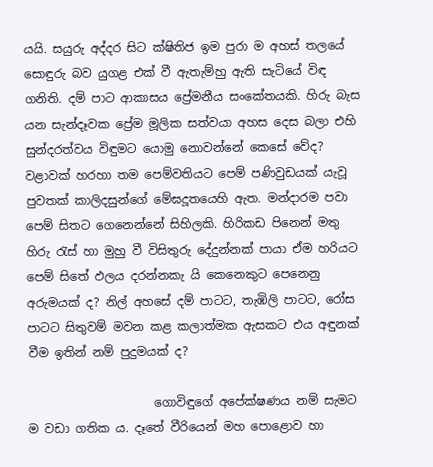යයි. සයුරු අද්දර සිට ක්ෂිතිජ ඉම පුරා ම අහස් තලයේ සොඳුරු බව යුගළ එක් වී ඇතැම්හු ඇති සැටියේ විඳ ගනිති. දම් පාට ආකාසය ප්‍රේමනීය සංකේතයකි. හිරු බැස යන සැන්දෑවක ප්‍රේම මූලික සත්වයා අහස දෙස බලා එහි සුන්දරත්වය විඳුමට යොමු නොවන්නේ කෙසේ වේද? වළාවක් හරහා තම පෙම්වතියට පෙම් පණිවුඩයක් යැවූ පුවතක් කාලිදසුන්ගේ මේඝදූතයෙහි ඇත. මන්දාරම පවා පෙම් සිතට ගෙනෙන්නේ සිහිලකි. හිරිකඩ පිනෙන් මතු හිරු රැස් හා මුහු වී විසිතුරු දේදුන්නක් පායා ඒම හරියට පෙම් සිතේ ඵලය දරන්නකැ යි කෙනෙකුට පෙනෙනු අරුමයක් ද? නිල් අහසේ දම් පාටට, තැඹිලි පාටට, රෝස පාටට සිතුවම් මවන කළ කලාත්මක ඇසකට එය අඳුනක් වීම ඉතින් නම් පුදුමයක් ද?

                     ගොවිඳුගේ අපේක්ෂණය නම් සැමට ම වඩා ගතික ය. දෑතේ වීරියෙන් මහ පොළොව හා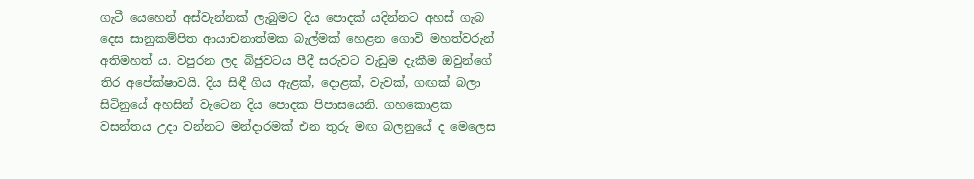ගැටී යෙහෙන් අස්වැන්නක් ලැබුමට දිය පොදක් යදින්නට අහස් ගැබ දෙස සානුකම්පිත ආයාචනාත්මක බැල්මක් හෙළන ගොවි මහත්වරුන් අතිමහත් ය. වපුරන ලද බිජුවටය පීදී සරුවට වැඩුම දැකීම ඔවුන්ගේ තිර අපේක්ෂාවයි. දිය සිඳී ගිය ඇළක්, දොළක්, වැවක්, ගඟක් බලා සිටිනුයේ අහසින් වැටෙන දිය පොදක පිපාසයෙනි. ගහකොළක වසන්තය උදා වන්නට මන්දාරමක් එන තුරු මඟ බලනුයේ ද මෙලෙස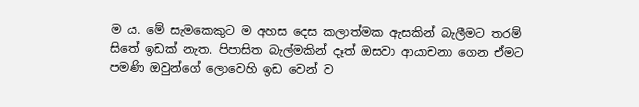ම ය. මේ සැමකෙකුට ම අහස දෙස කලාත්මක ඇසකින් බැලීමට තරම් සිතේ ඉඩක් නැත. පිපාසිත බැල්මකින් දෑත් ඔසවා ආයාචනා ගෙන ඒමට පමණි ඔවුන්ගේ ලොවෙහි ඉඩ වෙන් ව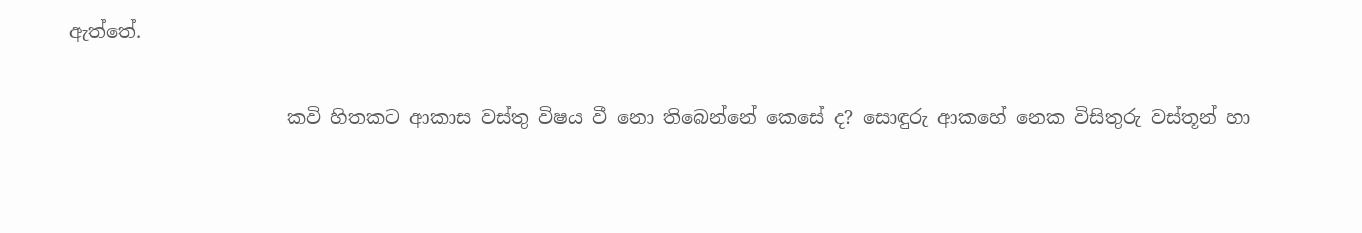ඇත්තේ.

                       කවි හිතකට ආකාස වස්තු විෂය වී නො තිබෙන්නේ කෙසේ ද? සොඳුරු ආකහේ නෙක විසිතුරු වස්තූන් හා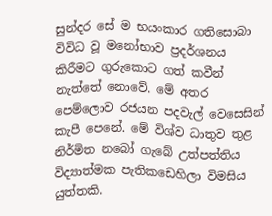සුන්දර සේ ම භයංකාර ගතිසොබා විවිධ වූ මනෝභාව ප්‍රදර්ශනය කිරීමට ගුරුකොට ගත් කවීන් නැත්තේ නොවේ. මේ අතර පෙම්ලොව රජයන පදවැල් වෙසෙසින් කැපී පෙනේ. මේ විශ්ව ධාතුව තුළ නිර්මිත නබෝ ගැබේ උත්පත්තිය විද්‍යාත්මක පැතිකඩෙහිලා විමසිය යුත්තකි.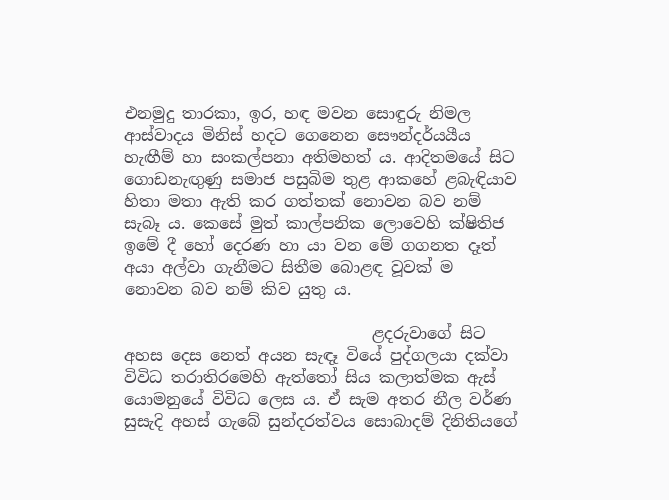එනමුදු තාරකා, ඉර, හඳ මවන සොඳුරු නිමල ආස්වාදය මිනිස් හදට ගෙනෙන සෞන්දර්යයීය හැඟීම් හා සංකල්පනා අතිමහත් ය. ආදිතමයේ සිට ගොඩනැඟුණු සමාජ පසුබිම තුළ ආකහේ ළබැඳියාව හිතා මතා ඇති කර ගත්තක්‌ නොවන බව නම් සැබෑ ය. කෙසේ මුත් කාල්පනික ලොවෙහි ක්ෂිතිජ ඉමේ දී හෝ දෙරණ හා යා වන මේ ගගනත දෑත් අයා අල්වා ගැනීමට සිතීම බොළඳ වූවක් ම නොවන බව නම් කිව යුතු ය.

                               ළදරුවාගේ සිට අහස දෙස නෙත් අයන සැඳෑ වියේ පුද්ගලයා දක්වා විවිධ තරාතිරමෙහි ඇත්තෝ සිය කලාත්මක ඇස්    යොමනුයේ විවිධ ලෙස ය. ඒ සැම අතර නීල වර්ණ සුසැදි අහස් ගැබේ සුන්දරත්වය සොබාදම් දිනිතියගේ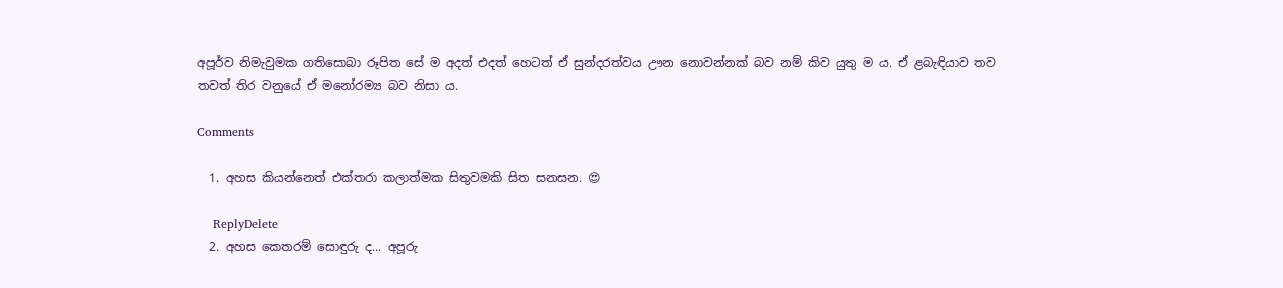අපූර්ව නිමැවුමක ගතිසොබා රූපිත සේ ම අදත් එදත් හෙටත් ඒ සුන්දරත්වය ඌන නොවන්නක් බව නම් කිව යුතු ම ය. ඒ ළබැඳියාව තව තවත් තිර වනුයේ ඒ මනෝරම්‍ය බව නිසා ය.

Comments

  1. අහස කියන්නෙත් එක්තරා කලාත්මක සිතුවමකි සිත සනසන. 😍

    ReplyDelete
  2. අහස කෙතරම් සොඳුරු ද... අපූරු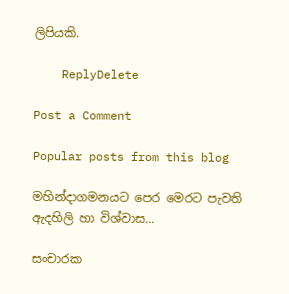ලිපියකි.

    ReplyDelete

Post a Comment

Popular posts from this blog

මහින්දාගමනයට පෙර මෙරට පැවති ඇදහිලි හා විශ්වාස...

සංචාරක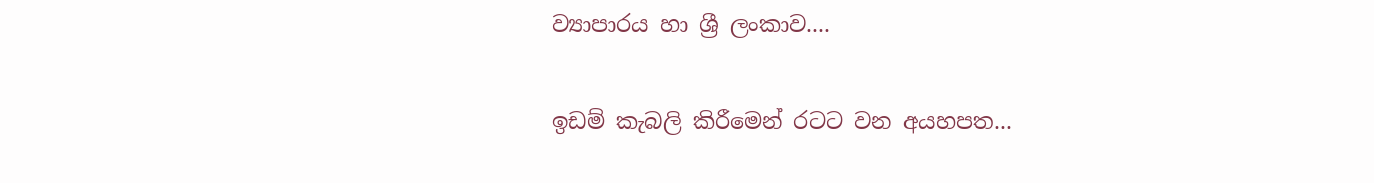ව්‍යාපාරය හා ශ්‍රී ලංකාව....

ඉඩම් කැබලි කිරීමෙන් රටට වන අයහපත...